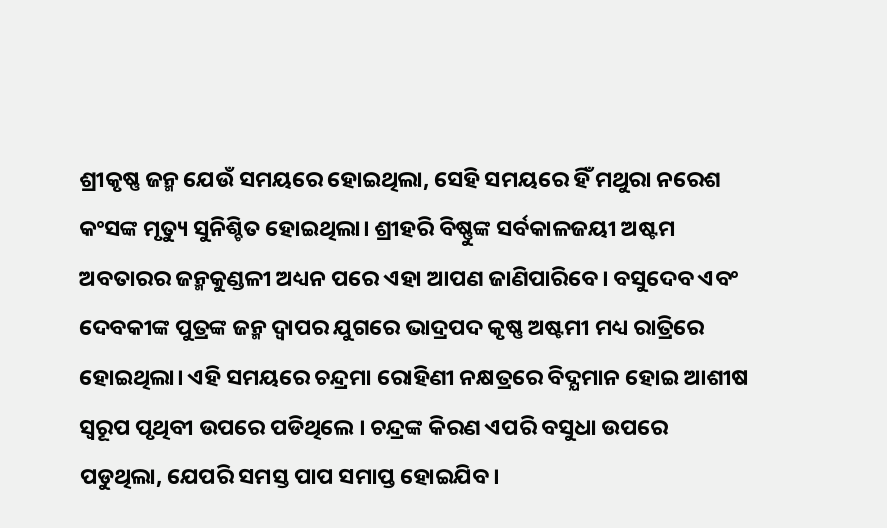ଶ୍ରୀକୃଷ୍ଣ ଜନ୍ମ ଯେଉଁ ସମୟରେ ହୋଇଥିଲା, ସେହି ସମୟରେ ହିଁ ମଥୁରା ନରେଶ କଂସଙ୍କ ମୃତ୍ୟୁ ସୁନିଶ୍ଚିତ ହୋଇଥିଲା। ଶ୍ରୀହରି ବିଷ୍ଣୁଙ୍କ ସର୍ବକାଳଜୟୀ ଅଷ୍ଟମ ଅବତାରର ଜନ୍ମକୁଣ୍ଡଳୀ ଅଧ୍ୟନ ପରେ ଏହା ଆପଣ ଜାଣିପାରିବେ। ବସୁଦେବ ଏବଂ ଦେବକୀଙ୍କ ପୁତ୍ରଙ୍କ ଜନ୍ମ ଦ୍ବାପର ଯୁଗରେ ଭାଦ୍ରପଦ କୃଷ୍ଣ ଅଷ୍ଟମୀ ମଧ୍ୟ ରାତ୍ରିରେ ହୋଇଥିଲା। ଏହି ସମୟରେ ଚନ୍ଦ୍ରମା ରୋହିଣୀ ନକ୍ଷତ୍ରରେ ବିଦ୍ଯମାନ ହୋଇ ଆଶୀଷ ସ୍ବରୂପ ପୃଥିବୀ ଉପରେ ପଡିଥିଲେ । ଚନ୍ଦ୍ରଙ୍କ କିରଣ ଏପରି ବସୁଧା ଉପରେ ପଡୁଥିଲା, ଯେପରି ସମସ୍ତ ପାପ ସମାପ୍ତ ହୋଇଯିବ।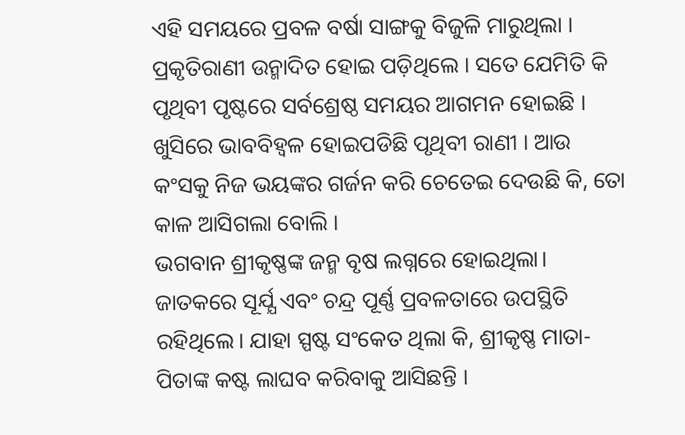ଏହି ସମୟରେ ପ୍ରବଳ ବର୍ଷା ସାଙ୍ଗକୁ ବିଜୁଳି ମାରୁଥିଲା । ପ୍ରକୃତିରାଣୀ ଉନ୍ମାଦିତ ହୋଇ ପଡ଼ିଥିଲେ । ସତେ ଯେମିତି କି ପୃଥିବୀ ପୃଷ୍ଟରେ ସର୍ବଶ୍ରେଷ୍ଠ ସମୟର ଆଗମନ ହୋଇଛି । ଖୁସିରେ ଭାବବିହ୍ବଳ ହୋଇପଡିଛି ପୃଥିବୀ ରାଣୀ । ଆଉ କଂସକୁ ନିଜ ଭୟଙ୍କର ଗର୍ଜନ କରି ଚେତେଇ ଦେଉଛି କି, ତୋ କାଳ ଆସିଗଲା ବୋଲି ।
ଭଗବାନ ଶ୍ରୀକୃଷ୍ଣଙ୍କ ଜନ୍ମ ବୃଷ ଲଗ୍ନରେ ହୋଇଥିଲା। ଜାତକରେ ସୂର୍ଯ୍ଯ ଏବଂ ଚନ୍ଦ୍ର ପୂର୍ଣ୍ଣ ପ୍ରବଳତାରେ ଉପସ୍ଥିତି ରହିଥିଲେ। ଯାହା ସ୍ପଷ୍ଟ ସଂକେତ ଥିଲା କି, ଶ୍ରୀକୃଷ୍ଣ ମାତା-ପିତାଙ୍କ କଷ୍ଟ ଲାଘବ କରିବାକୁ ଆସିଛନ୍ତି ।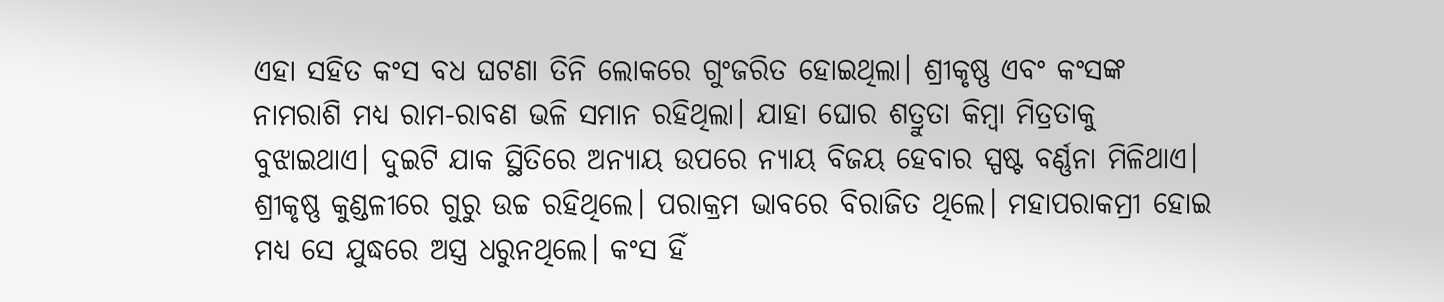ଏହା ସହିତ କଂସ ବଧ ଘଟଣା ତିନି ଲୋକରେ ଗୁଂଜରିତ ହୋଇଥିଲା। ଶ୍ରୀକୃଷ୍ଣ ଏବଂ କଂସଙ୍କ ନାମରାଶି ମଧ୍ୟ ରାମ-ରାବଣ ଭଳି ସମାନ ରହିଥିଲା। ଯାହା ଘୋର ଶତ୍ରୁତା କିମ୍ବା ମିତ୍ରତାକୁ ବୁଝାଇଥାଏ। ଦୁଇଟି ଯାକ ସ୍ଥିତିରେ ଅନ୍ୟାୟ ଉପରେ ନ୍ୟାୟ ବିଜୟ ହେବାର ସ୍ପଷ୍ଟ ବର୍ଣ୍ଣନା ମିଳିଥାଏ।
ଶ୍ରୀକୃଷ୍ଣ କୁଣ୍ଡଳୀରେ ଗୁରୁ ଉଚ୍ଚ ରହିଥିଲେ। ପରାକ୍ରମ ଭାବରେ ବିରାଜିତ ଥିଲେ। ମହାପରାକମ୍ରୀ ହୋଇ ମଧ୍ୟ ସେ ଯୁଦ୍ଧରେ ଅସ୍ତ୍ର ଧରୁନଥିଲେ। କଂସ ହିଁ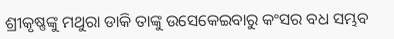ଶ୍ରୀକୃଷ୍ଣଙ୍କୁ ମଥୁରା ଡାକି ତାଙ୍କୁ ଉସେକେଇବାରୁ କଂସର ବଧ ସମ୍ଭବ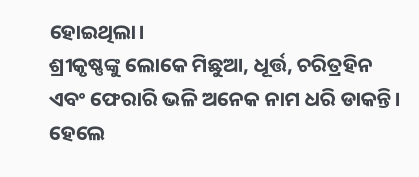ହୋଇଥିଲା।
ଶ୍ରୀକୃଷ୍ଣଙ୍କୁ ଲୋକେ ମିଛୁଆ, ଧୂର୍ତ୍ତ, ଚରିତ୍ରହିନ ଏବଂ ଫେରାରି ଭଳି ଅନେକ ନାମ ଧରି ଡାକନ୍ତି। ହେଲେ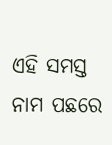ଏହି ସମସ୍ତ ନାମ ପଛରେ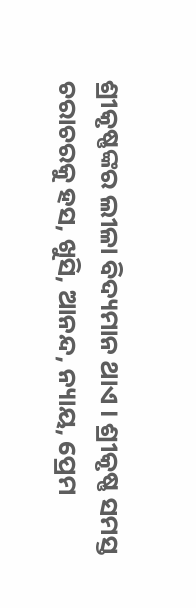ଶ୍ରୀକୃଷ୍ଣଙ୍କର ଲୀଳା ବିଦ୍ୟମାନ ଥାଏ । ଶ୍ରୀକୃଷ୍ଣ ସମସ୍ତ ଚରାଚରକୁ ହସ, ଖୁସି, ଆନନ୍ଦ, ନ୍ୟାୟ, ପ୍ରେମ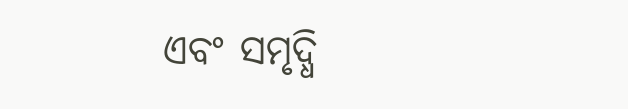ଏବଂ ସମୃଦ୍ଧି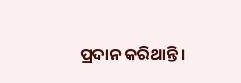ପ୍ରଦାନ କରିଥାନ୍ତି।